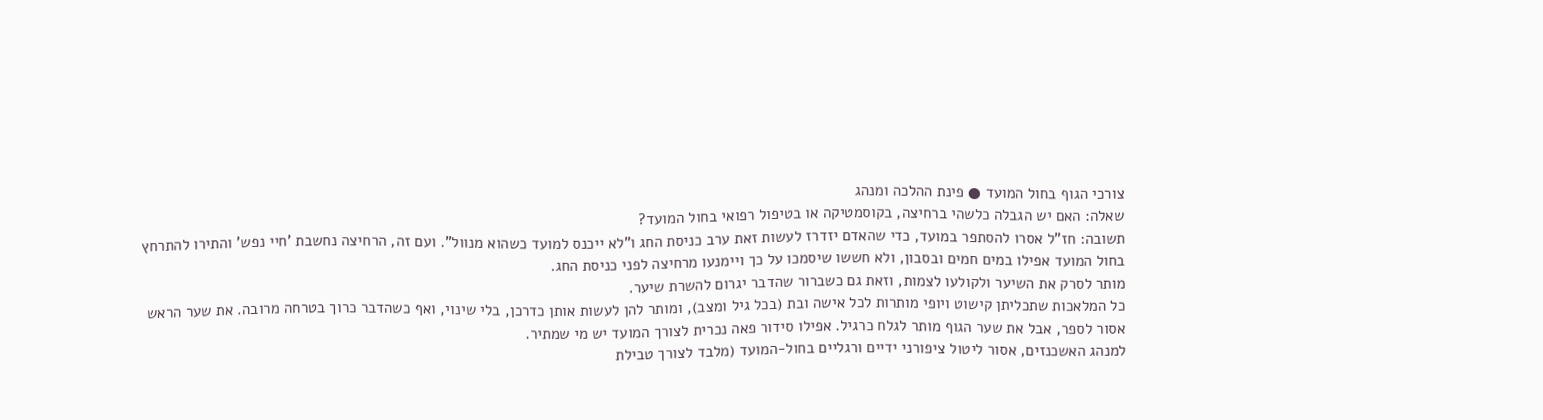צורכי הגוף בחול המועד ● פינת ההלכה ומנהג
שאלה: האם יש הגבלה כלשהי ברחיצה, בקוסמטיקה או בטיפול רפואי בחול המועד?
תשובה: חז"ל אסרו להסתפר במועד, כדי שהאדם יזדרז לעשות זאת ערב כניסת החג ו"לא ייכנס למועד כשהוא מנוול". ועם זה, הרחיצה נחשבת 'חיי נפש' והתירו להתרחץ בחול המועד אפילו במים חמים ובסבון, ולא חששו שיסמכו על כך ויימנעו מרחיצה לפני כניסת החג.
מותר לסרק את השיער ולקולעו לצמות, וזאת גם כשברור שהדבר יגרום להשרת שיער.
כל המלאכות שתכליתן קישוט ויופי מותרות לכל אישה ובת (בכל גיל ומצב), ומותר להן לעשות אותן כדרכן, בלי שינוי, ואף כשהדבר כרוך בטרחה מרובה. את שער הראש אסור לספר, אבל את שער הגוף מותר לגלח כרגיל. אפילו סידור פאה נכרית לצורך המועד יש מי שמתיר.
למנהג האשכנזים, אסור ליטול ציפורני ידיים ורגליים בחול-המועד (מלבד לצורך טבילת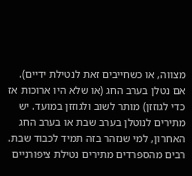מצווה, או כשחייבים זאת לנטילת ידיים). אם נטלן בערב החג (או שלא היו ארוכות אז כדי לגוזזן) מותר לשוב ולגוזזן במועד. יש מתירים לנוטלן בערב שבת או בערב החג האחרון, למי שנזהר בזה תמיד לכבוד שבת. רבים מהספרדים מתירים נטילת ציפורניים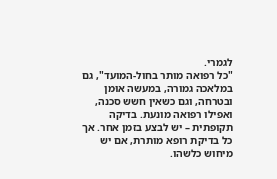לגמרי.
"כל רפואה מותר בחול-המועד", גם במלאכה גמורה, במעשה אוּמן ובטרחה, וגם כשאין חשש סכנה, ואפילו רפואה מונעת. בדיקה תקופתית – יש לבצע בזמן אחר. אך כל בדיקת רופא מותרת, אם יש מיחוש כלשהו.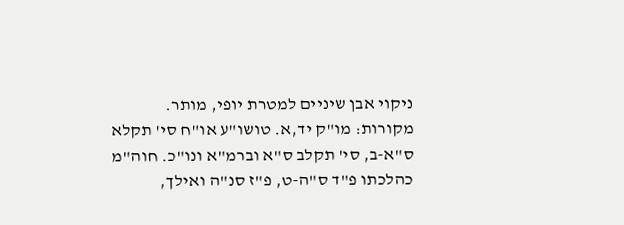ניקוי אבן שיניים למטרת יופי, מותר.
מקורות: מו"ק יד,א. טושו"ע או"ח סי' תקלא ס"א-ב, סי' תקלב ס"א וברמ"א ונו"כ. חוה"מ כהלכתו פ"ד ס"ה-ט, פ"ז סנ"ה ואילך,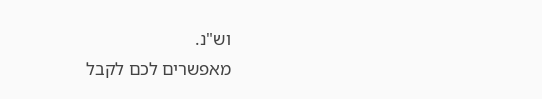וש"נ.
מאפשרים לכם לקבל